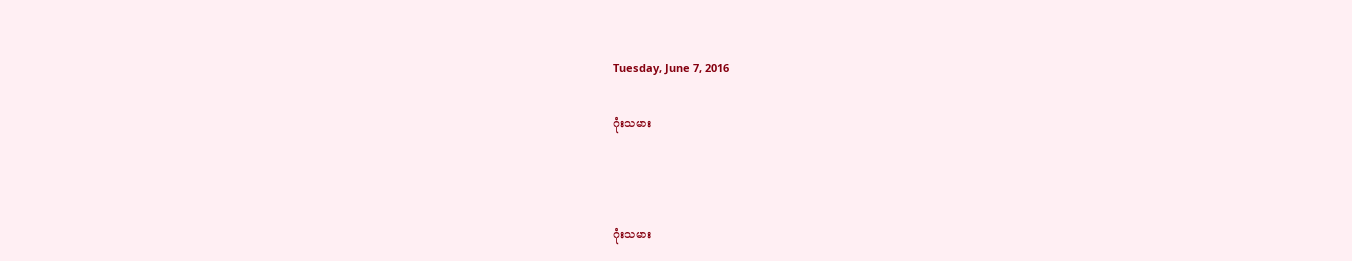Tuesday, June 7, 2016

ဂုံးသမား



ဂုံးသမား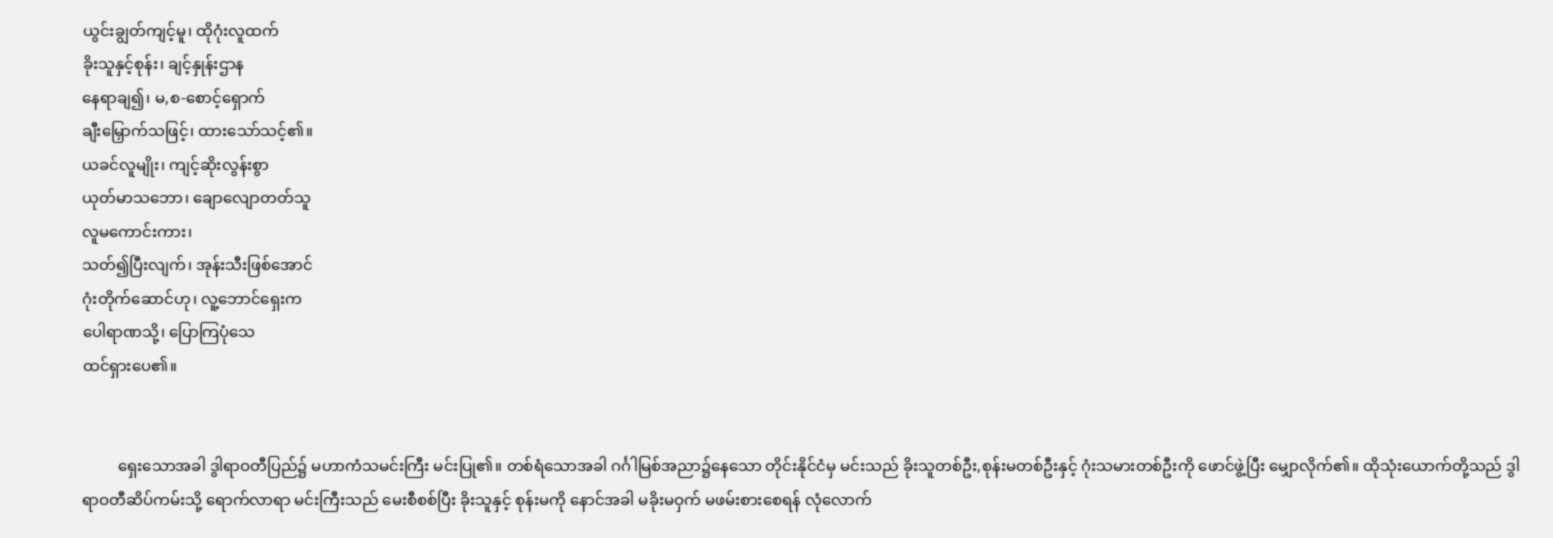ယွင်းချွတ်ကျင့်မူ၊ ထိုဂုံးလူထက်
ခိုးသူနှင့်စုန်း၊ ချင့်နှုန်းဌာန
နေရာချ၍၊ မ,စ-စောင့်ရှောက်
ချီးမြှောက်သဖြင့်၊ ထားသော်သင့်၏။
ယခင်လူမျိုး၊ ကျင့်ဆိုးလွန်းစွာ
ယုတ်မာသဘော၊ ချောလျောတတ်သူ
လူမကောင်းကား၊
သတ်၍ပြီးလျက်၊ အုန်းသီးဖြစ်အောင်
ဂုံးတိုက်ဆောင်ဟု၊ လူ့ဘောင်ရှေးက
ပေါရာဏသို့၊ ပြောကြပုံသေ
ထင်ရှားပေ၏။


         ရှေးသောအခါ ဒွါရာဝတီပြည်၌ မဟာကံသမင်းကြီး မင်းပြု၏။ တစ်ရံသောအခါ ဂင်္ဂါမြစ်အညာ၌နေသော တိုင်းနိုင်ငံမှ မင်းသည် ခိုးသူတစ်ဦး,စုန်းမတစ်ဦးနှင့် ဂုံးသမားတစ်ဦးကို ဖောင်ဖွဲ့ပြီး မျှောလိုက်၏။ ထိုသုံးယောက်တို့သည် ဒွါရာဝတီဆိပ်ကမ်းသို့ ရောက်လာရာ မင်းကြီးသည် မေးစီစစ်ပြီး ခိုးသူနှင့် စုန်းမကို နောင်အခါ မခိုးမဝှက် မဖမ်းစားစေရန် လုံလောက်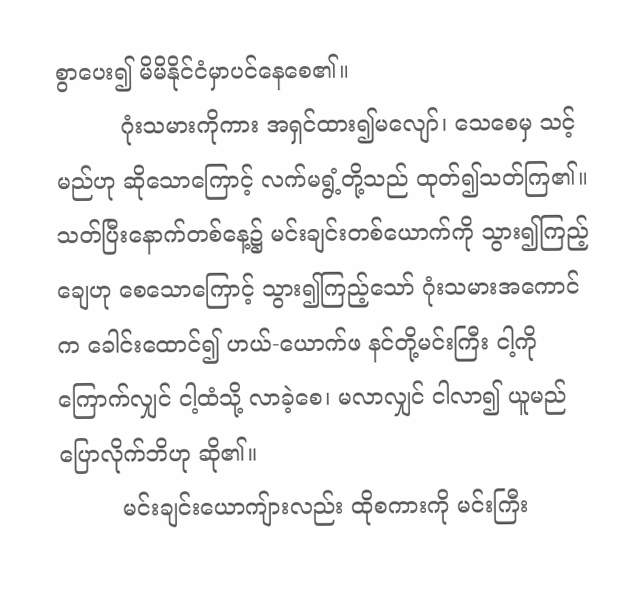စွာပေး၍ မိမိနိုင်ငံမှာပင်နေစေ၏။
         ဂုံးသမားကိုကား အရှင်ထား၍မလျော်၊ သေစေမှ သင့်မည်ဟု ဆိုသောကြောင့် လက်မရွံ့တို့သည် ထုတ်၍သတ်ကြ၏။ သတ်ပြီးနောက်တစ်နေ့၌ မင်းချင်းတစ်ယောက်ကို သွား၍ကြည့်ချေဟု စေသောကြောင့် သွား၍ကြည့်သော် ဂုံးသမားအကောင်က ခေါင်းထောင်၍ ဟယ်-ယောက်ဖ နင်တို့မင်းကြီး ငါ့ကိုကြောက်လျှင် ငါ့ထံသို့ လာခဲ့စေ၊ မလာလျှင် ငါလာ၍ ယူမည် ပြောလိုက်ဘိဟု ဆို၏။
         မင်းချင်းယောကျ်ားလည်း ထိုစကားကို မင်းကြီး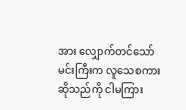အား လျှောက်တင်သော် မင်းကြီးက လူသေစကားဆိုသည်ကို ငါမကြား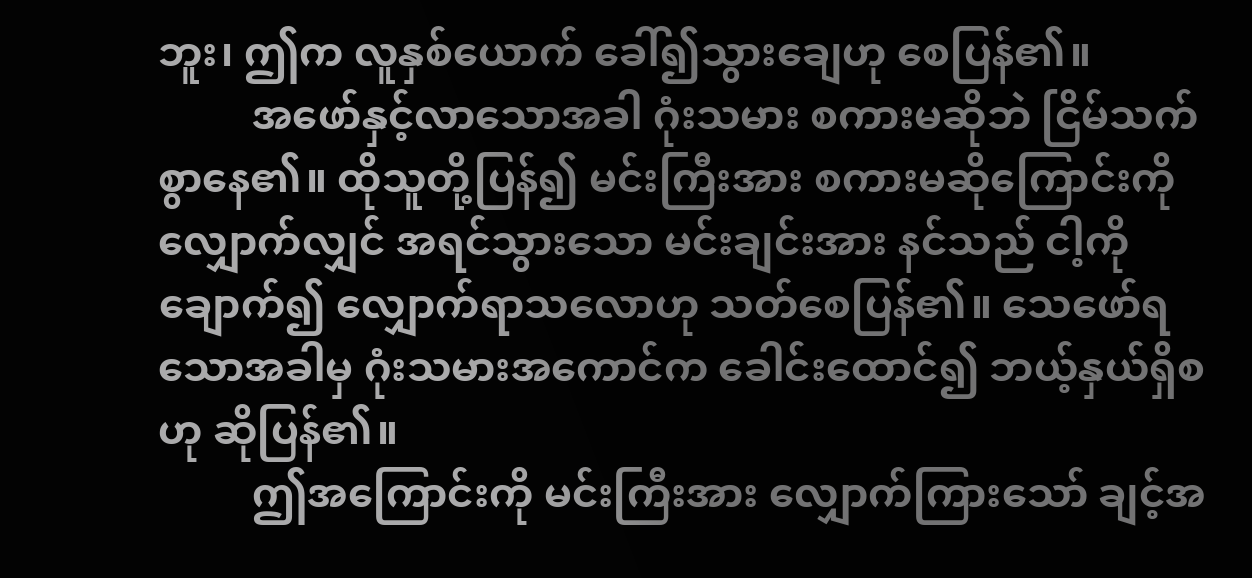ဘူး၊ ဤက လူနှစ်ယောက် ခေါ်၍သွားချေဟု စေပြန်၏။
         အဖော်နှင့်လာသောအခါ ဂုံးသမား စကားမဆိုဘဲ ငြိမ်သက်စွာနေ၏။ ထိုသူတို့ပြန်၍ မင်းကြီးအား စကားမဆိုကြောင်းကို လျှောက်လျှင် အရင်သွားသော မင်းချင်းအား နင်သည် ငါ့ကို ချောက်၍ လျှောက်ရာသလောဟု သတ်စေပြန်၏။ သေဖော်ရသောအခါမှ ဂုံးသမားအကောင်က ခေါင်းထောင်၍ ဘယ့်နှယ်ရှိစဟု ဆိုပြန်၏။
         ဤအကြောင်းကို မင်းကြီးအား လျှောက်ကြားသော် ချင့်အ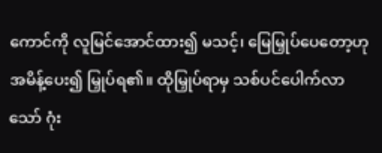ကောင်ကို လူမြင်အောင်ထား၍ မသင့်၊ မြေမြှုပ်ပေတော့ဟု အမိန့်ပေး၍ မြှုပ်ရ၏။ ထိုမြှုပ်ရာမှ သစ်ပင်ပေါက်လာသော် ဂုံး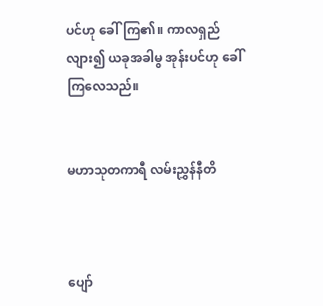ပင်ဟု ခေါ်ကြ၏။ ကာလရှည်လျား၍ ယခုအခါမွ အုန်းပင်ဟု ခေါ်ကြလေသည်။


မဟာသုတကာရီ လမ်းညွှန်နီတိ



ပျော်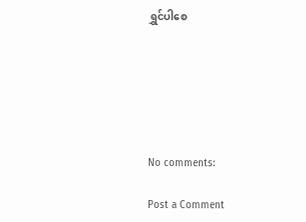ရွှင်ပါစေ






No comments:

Post a Comment